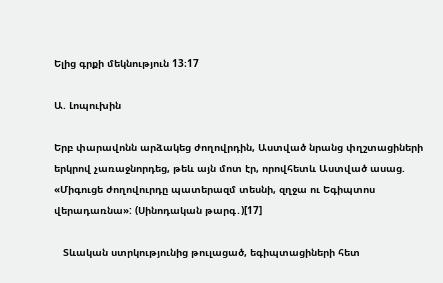Ելից գրքի մեկնություն 13։17

Ա. Լոպուխին

Երբ փարավոնն արձակեց ժողովրդին, Աստված նրանց փղշտացիների երկրով չառաջնորդեց, թեև այն մոտ էր, որովհետև Աստված ասաց. «Միգուցե ժողովուրդը պատերազմ տեսնի, զղջա ու Եգիպտոս վերադառնա»: (Սինոդական թարգ․)[17]

   Տևական ստրկությունից թուլացած, եգիպտացիների հետ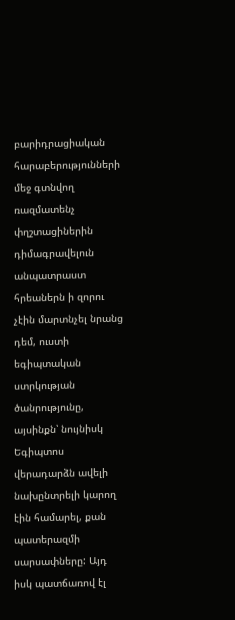բարիդրացիական հարաբերությունների մեջ գտնվող ռազմատենչ փղշտացիներին դիմագրավելուն անպատրաստ հրեաներն ի զորու չէին մարտնչել նրանց դեմ, ուստի եգիպտական ստրկության ծանրությունը, այսինքն՝ նույնիսկ Եգիպտոս վերադարձն ավելի նախընտրելի կարող էին համարել, քան պատերազմի սարսափները: Այդ իսկ պատճառով էլ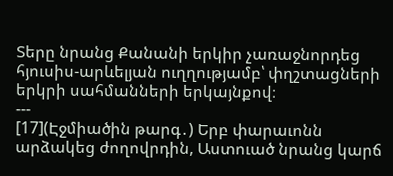Տերը նրանց Քանանի երկիր չառաջնորդեց հյուսիս-արևելյան ուղղությամբ՝ փղշտացների երկրի սահմանների երկայնքով։
---
[17](Էջմիածին թարգ․) Երբ փարաւոնն արձակեց ժողովրդին, Աստուած նրանց կարճ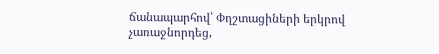ճանապարհով՝ Փղշտացիների երկրով չառաջնորդեց,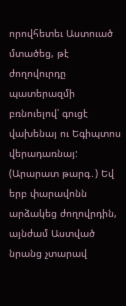որովհետեւ Աստուած մտածեց, թէ ժողովուրդը պատերազմի բռնուելով՝ գուցէ վախենայ ու Եգիպտոս վերադառնայ:
(Արարատ թարգ․) Եվ երբ փարավոնն արձակեց ժողովրդին, այնժամ Աստված նրանց չտարավ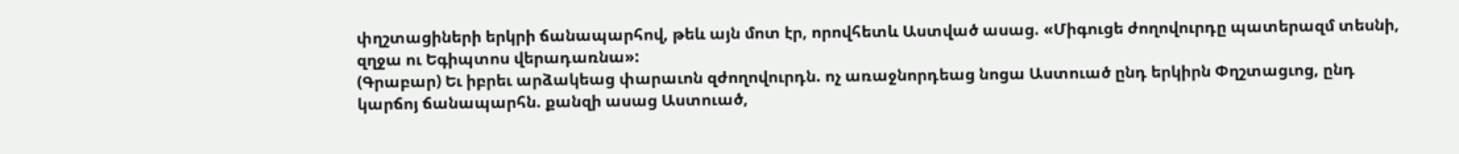փղշտացիների երկրի ճանապարհով, թեև այն մոտ էր, որովհետև Աստված ասաց. «Միգուցե ժողովուրդը պատերազմ տեսնի, զղջա ու Եգիպտոս վերադառնա»:
(Գրաբար) Եւ իբրեւ արձակեաց փարաւոն զժողովուրդն. ոչ առաջնորդեաց նոցա Աստուած ընդ երկիրն Փղշտացւոց, ընդ կարճոյ ճանապարհն. քանզի ասաց Աստուած,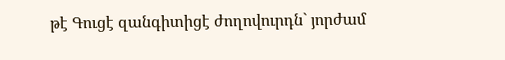թէ Գուցէ զանգիտիցէ ժողովուրդն` յորժամ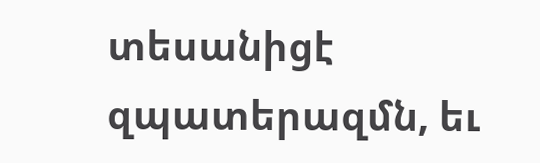տեսանիցէ զպատերազմն, եւ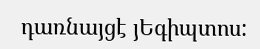դառնայցէ յԵգիպտոս: